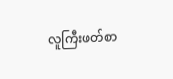လူကြီးဖတ်စာ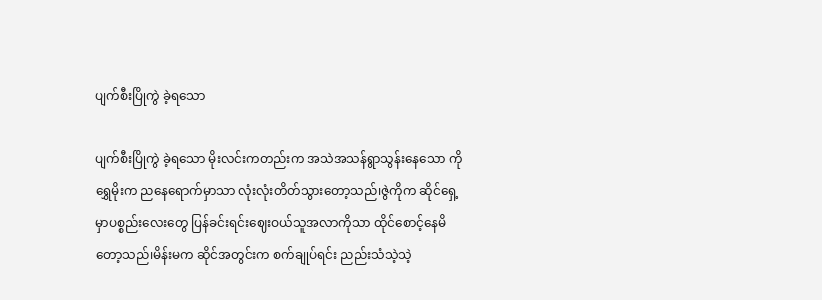ပျက်စီးပြိုကွဲ ခဲ့ရသော

ပျက်စီးပြိုကွဲ ခဲ့ရသော မိုးလင်းကတည်းက အသဲအသန်ရွာသွန်းနေသော ကိုရွှေမိုးက ညနေရောက်မှာသာ လုံးလုံးတိတ်သွားတော့သည်၊ဇွဲကိုက ဆိုင်ရှေ့မှာပစ္စည်းလေးတွေ ပြန်ခင်းရင်းဈေးဝယ်သူအလာကိုသာ ထိုင်စောင့်နေမိတော့သည်၊မိန်းမက ဆိုင်အတွင်းက စက်ချုပ်ရင်း ညည်းသံသဲ့သဲ့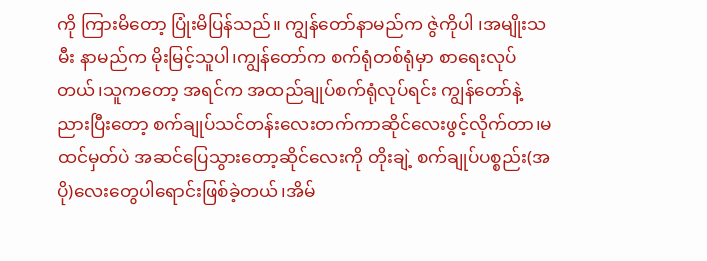ကို ကြားမိတော့ ပြုံးမိပြန်သည်။ ကျွန်တော်နာမည်က ဇွဲကိုပါ ၊အမျိုးသမီး နာမည်က မိုးမြင့်သူပါ၊ကျွန်တော်က စက်ရုံတစ်ရုံမှာ စာရေးလုပ်တယ်၊သူကတော့ အရင်က အထည်ချုပ်စက်ရုံလုပ်ရင်း ကျွန်တော်နဲ့ညားပြီးတော့ စက်ချုပ်သင်တန်းလေးတက်ကာဆိုင်လေးဖွင့်လိုက်တာ၊မထင်မှတ်ပဲ အဆင်ပြေသွားတော့ဆိုင်လေးကို တိုးချဲ့ စက်ချုပ်ပစ္စည်း(အပို)လေးတွေပါရောင်းဖြစ်ခဲ့တယ်၊အိမ်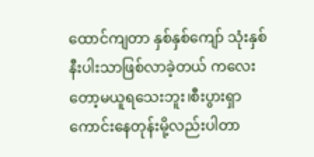ထောင်ကျတာ နှစ်နှစ်ကျော် သုံးနှစ်နီးပါးသာဖြစ်လာခဲ့တယ် ကလေးတော့မယူရသေးဘူး၊စီးပွားရှာကောင်းနေတုန်းမို့လည်းပါတာ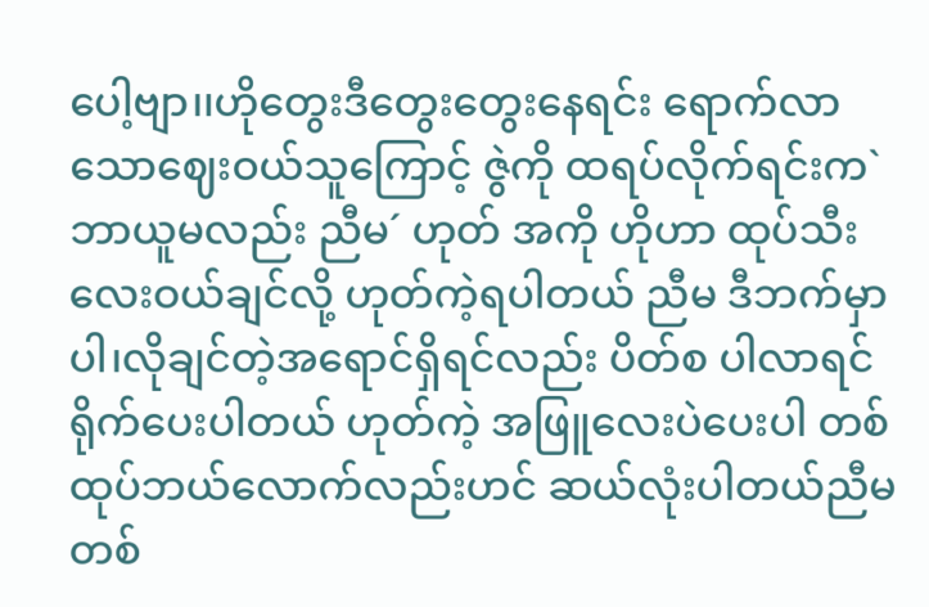ပေါ့ဗျာ၊၊ဟိုတွေးဒီတွေးတွေးနေရင်း ရောက်လာသောဈေးဝယ်သူကြောင့် ဇွဲကို ထရပ်လိုက်ရင်းက`ဘာယူမလည်း ညီမ´ ဟုတ် အကို ဟိုဟာ ထုပ်သီးလေးဝယ်ချင်လို့ ဟုတ်ကဲ့ရပါတယ် ညီမ ဒီဘက်မှာပါ၊လိုချင်တဲ့အရောင်ရှိရင်လည်း ပိတ်စ ပါလာရင်ရိုက်ပေးပါတယ် ဟုတ်ကဲ့ အဖြူလေးပဲပေးပါ တစ်ထုပ်ဘယ်လောက်လည်းဟင် ဆယ်လုံးပါတယ်ညီမ တစ်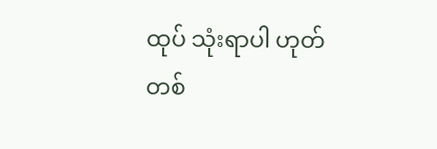ထုပ် သုံးရာပါ ဟုတ် တစ်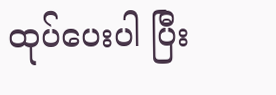ထုပ်ပေးပါ ပြီး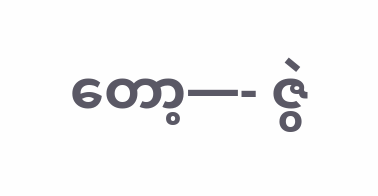တော့—- ဇွဲ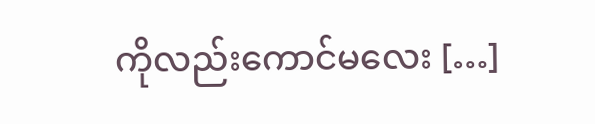ကိုလည်းကောင်မလေး […]